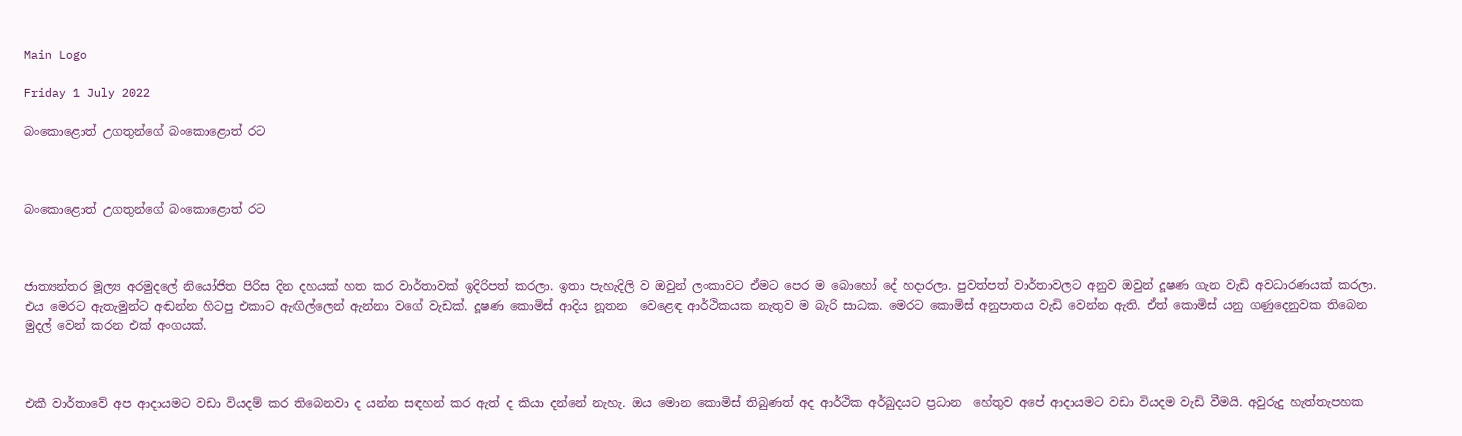Main Logo

Friday 1 July 2022

බංකොළොත් උගතුන්ගේ බංකොළොත් රට



බංකොළොත් උගතුන්ගේ බංකොළොත් රට



ජාත්‍යන්තර මූල්‍ය අරමුදලේ නියෝජිත පිරිස දින දහයක් හත කර වාර්තාවක් ඉදිරිපත් කරලා. ඉතා පැහැදිලි ව ඔවුන් ලංකාවට ඒමට පෙර ම බොහෝ දේ හදාරලා. පුවත්පත් වාර්තාවලට අනුව ඔවුන් දූෂණ ගැන වැඩි අවධාරණයක් කරලා. එය මෙරට ඇතැමුන්ට අඬන්න හිටපු එකාට ඇඟිල්ලෙන් ඇන්නා වගේ වැඩක්. දූෂණ කොමිස් ආදිය නූතන  වෙළෙඳ ආර්ථිකයක නැතුව ම බැරි සාධක. මෙරට කොමිස් අනුපාතය වැඩි වෙන්න ඇති. ඒත් කොමිස් යනු ගණුදෙනුවක තිබෙන මුදල් වෙන් කරන එක් අංගයක්.



එකී වාර්තාවේ අප ආදායමට වඩා වියදම් කර තිබෙනවා ද යන්න සඳහන් කර ඇත් ද කියා දන්නේ නැහැ. ඔය මොන කොමිස් තිබුණත් අද ආර්ථික අර්බුදයට ප්‍රධාන  හේතුව අපේ ආදායමට වඩා වියදම වැඩි වීමයි. අවුරුදු හැත්තැපහක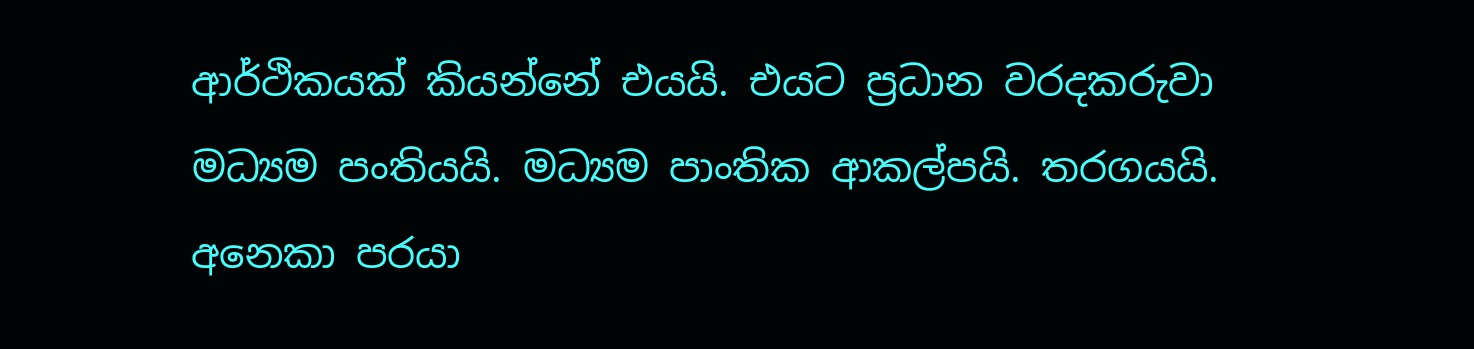ආර්ථිකයක් කියන්නේ එයයි. එයට ප්‍රධාන වරදකරුවා මධ්‍යම පංතියයි. මධ්‍යම පාංතික ආකල්පයි. තරගයයි. අනෙකා පරයා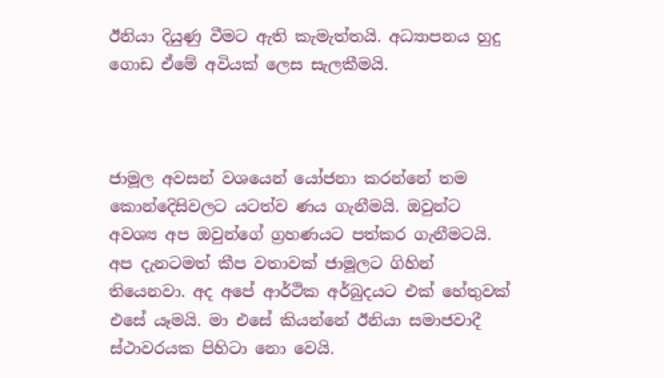ඊනියා දියුණු වීමට ඇති කැමැත්තයි. අධ්‍යාපනය හුදු ගොඩ ඒමේ අවියක් ලෙස සැලකීමයි.



ජාමූල අවසන් වශයෙන් යෝජනා කරන්නේ තම කොන්දෙිසිවලට යටත්ව ණය ගැනීමයි. ඔවුන්ට අවශ්‍ය අප ඔවුන්ගේ ග්‍රහණයට පත්කර ගැනීමටයි. අප දැනටමත් කීප වතාවක් ජාමූලට ගිහින් තියෙනවා. අද අපේ ආර්ථික අර්බුදයට එක් හේතුවක් එසේ යෑමයි. මා එසේ කියන්නේ ඊනියා සමාජවාදී ස්ථාවරයක පිහිටා නො වෙයි.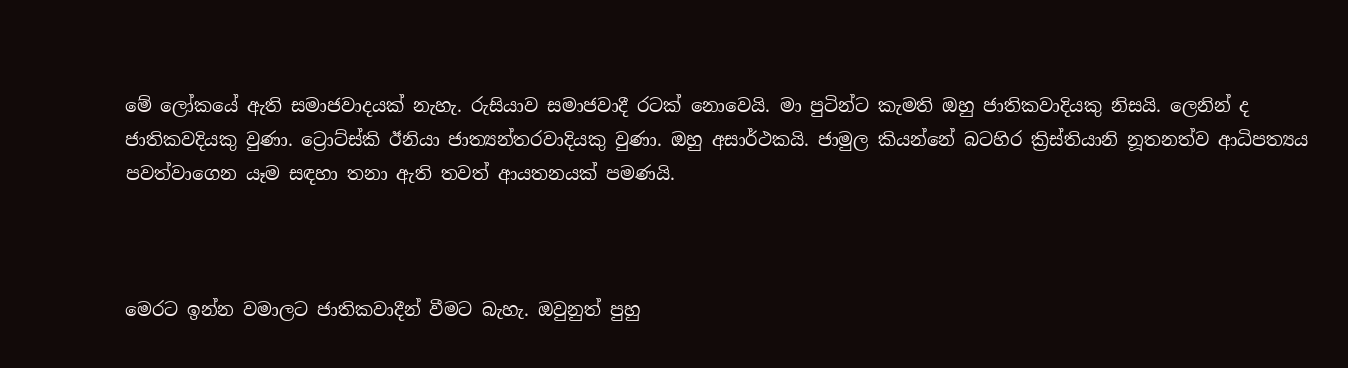මේ ලෝකයේ ඇති සමාජවාදයක් නැහැ. රුසියාව සමාජවාදී රටක් නොවෙයි. මා පුටින්ට කැමති ඔහු ජාතිකවාදියකු නිසයි. ලෙනින් ද ජාතිකවදියකු වුණා. ට්‍රොට්ස්කි ඊනියා ජාත්‍යන්තරවාදියකු වුණා. ඔහු අසාර්ථකයි. ජාමුල කියන්නේ බටහිර ක්‍රිස්තියානි නූතනත්ව ආධිපත්‍යය පවත්වාගෙන යෑම සඳහා තනා ඇති තවත් ආයතනයක් පමණයි.



මෙරට ඉන්න වමාලට ජාතිකවාදීන් වීමට බැහැ. ඔවුනුත් පුහු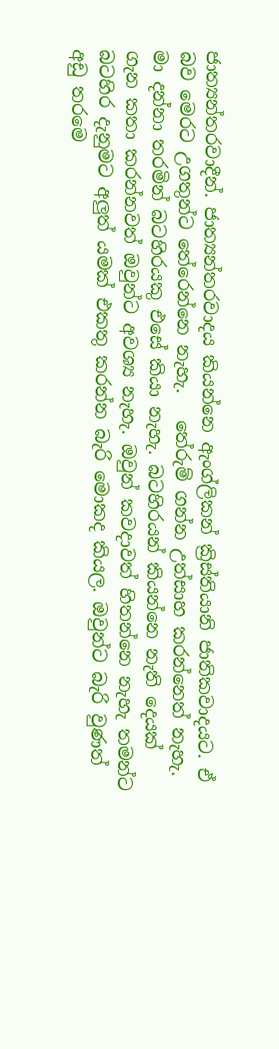ජාත්‍යන්තරවාදීන්. ජාත්‍යන්තරවාදය කියන්නෙ ඇංග්ලිකන් ක්‍රිස්තියානි ජාතිකවාදයට. ඒ බව මෙරට උගතුන්ට තේරෙන්නෙ නැහැ.   තේරුම් ගන්න උත්සාහ කරන්නෙත් නැහැ. මා දන්නා තරමින් බටහිරයකු එසේ කියා නැහැ. බටහිරයන් කියන්නෙ නැති දෙයක් ගැන කතා කරන්නවත් ඔවුන්ට අවශ්‍ය නැහැ. ඔවුන් කවදාවත් හිතන්නෙ නැහැ තමන්ට බටහිර දැනුමට අලුත් යමක් එකතු කරන්න බැරි මොකද කියල. ඔවුන්ට බැරි වුණත් අඩු තරමෙ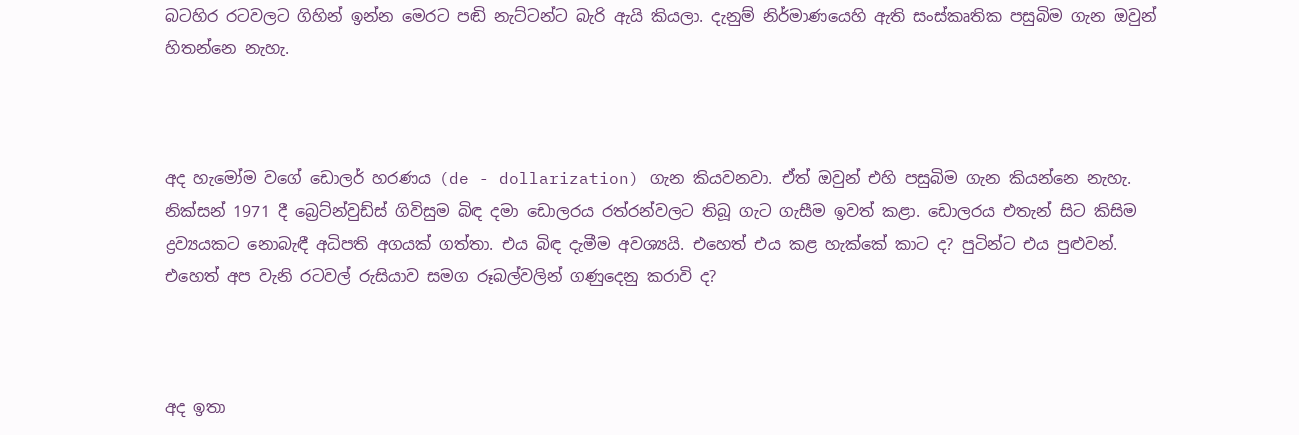බටහිර රටවලට ගිහින් ඉන්න මෙරට පඬි නැට්ටන්ට බැරි ඇයි කියලා. දැනුම් නිර්මාණයෙහි ඇති සංස්කෘතික පසුබිම ගැන ඔවුන් හිතන්නෙ නැහැ.



අද හැමෝම වගේ ඩොලර් හරණය (de - dollarization) ගැන කියවනවා. ඒත් ඔවුන් එහි පසුබිම ගැන කියන්නෙ නැහැ. නික්සන් 1971 දී බ්‍රෙට්න්වුඩ්ස් ගිවිසුම බිඳ දමා ඩොලරය රත්රන්වලට තිබූ ගැට ගැසීම ඉවත් කළා. ඩොලරය එතැන් සිට කිසිම ද්‍රව්‍යයකට නොබැඳී අධිපති අගයක් ගත්තා. එය බිඳ දැමීම අවශ්‍යයි. එහෙත් එය කළ හැක්කේ කාට ද? පුටින්ට එය පුළුවන්. එහෙත් අප වැනි රටවල් රුසියාව සමග රූබල්වලින් ගණුදෙනු කරාවි ද?



අද ඉතා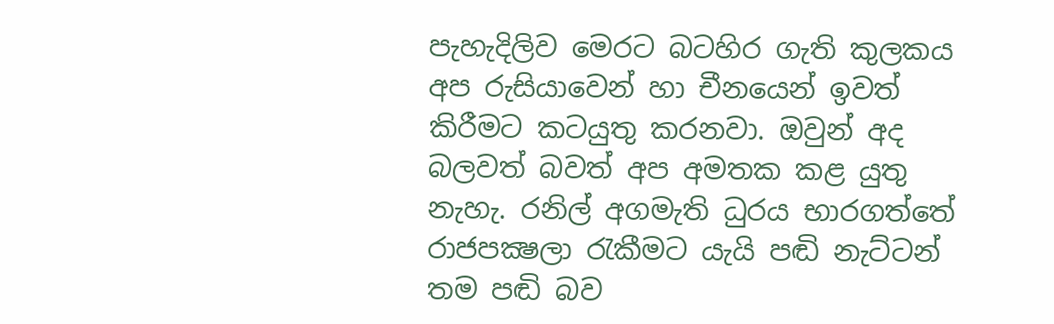පැහැදිලිව මෙරට බටහිර ගැති කුලකය අප රුසියාවෙන් හා චීනයෙන් ඉවත් කිරීමට කටයුතු කරනවා. ඔවුන් අද බලවත් බවත් අප අමතක කළ යුතු නැහැ. රනිල් අගමැති ධුරය භාරගත්තේ රාජපක්‍ෂලා රැකීමට යැයි පඬි නැට්ටන් තම පඬි බව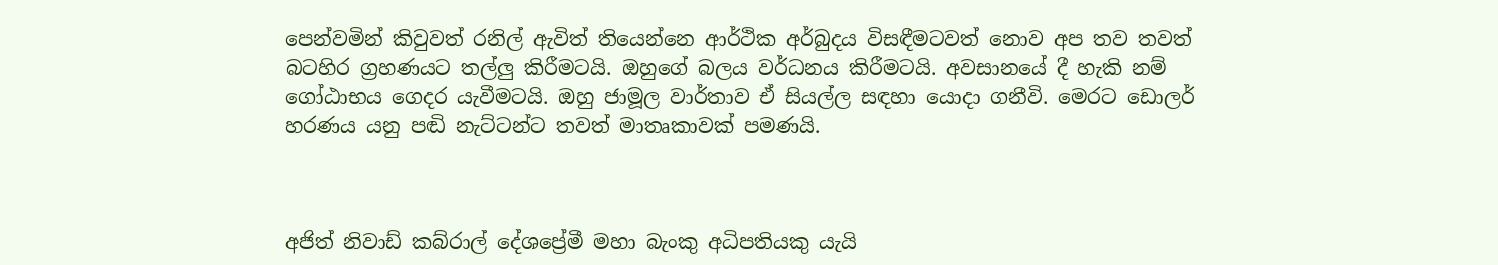පෙන්වමින් කිවුවත් රනිල් ඇවිත් තියෙන්නෙ ආර්ථික අර්බුදය විසඳීමටවත් නොව අප තව තවත් බටහිර ග්‍රහණයට තල්ලු කිරීමටයි. ඔහුගේ බලය වර්ධනය කිරීමටයි. අවසානයේ දී හැකි නම් ගෝඨාභය ගෙදර යැවීමටයි. ඔහු ජාමූල වාර්තාව ඒ සියල්ල සඳහා යොදා ගනීවි. මෙරට ඩොලර් හරණය යනු පඬි නැට්ටන්ට තවත් මාතෘකාවක් පමණයි.



අජිත් නිවාඩ් කබ්රාල් දේශප්‍රේමී මහා බැංකු අධිපතියකු යැයි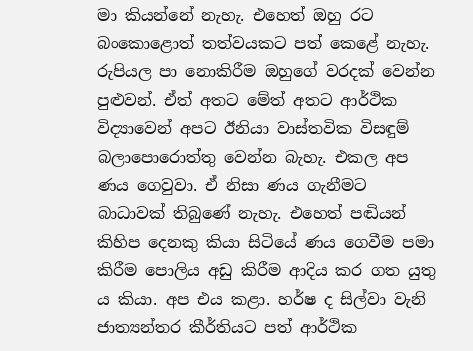මා කියන්නේ නැහැ. එහෙත් ඔහු රට බංකොළොත් තත්වයකට පත් කෙළේ නැහැ. රුපියල පා නොකිරීම ඔහුගේ වරදක් වෙන්න පුළුවන්. ඒත් අතට මේත් අතට ආර්ථික විද්‍යාවෙන් අපට ඊනියා වාස්තවික විසඳුම් බලාපොරොත්තු වෙන්න බැහැ. එකල අප ණය ගෙවුවා. ඒ නිසා ණය ගැනීමට බාධාවක් තිබුණේ නැහැ. එහෙත් පඬියන් කිහිප දෙනකු කියා සිටියේ ණය ගෙවීම පමා කිරීම පොලිය අඩු කිරීම ආදිය කර ගත යුතු ය කියා. අප එය කළා. හර්ෂ ද සිල්වා වැනි ජාත්‍යන්තර කීර්තියට පත් ආර්ථික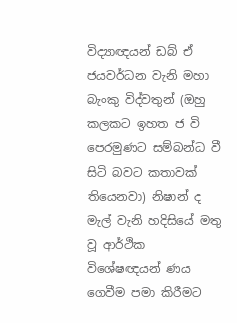විද්‍යාඥයන් ඩබ් ඒ ජයවර්ධන වැනි මහා බැංකු විද්වතුන් (ඔහු කලකට ඉහත ජ වි පෙරමුණට සම්බන්ධ වී සිටි බවට කතාවක් තියෙනවා) නිෂාන් ද මැල් වැනි හදිසියේ මතු වූ ආර්ථික විශේෂඥයන් ණය ගෙවීම පමා කිරීමට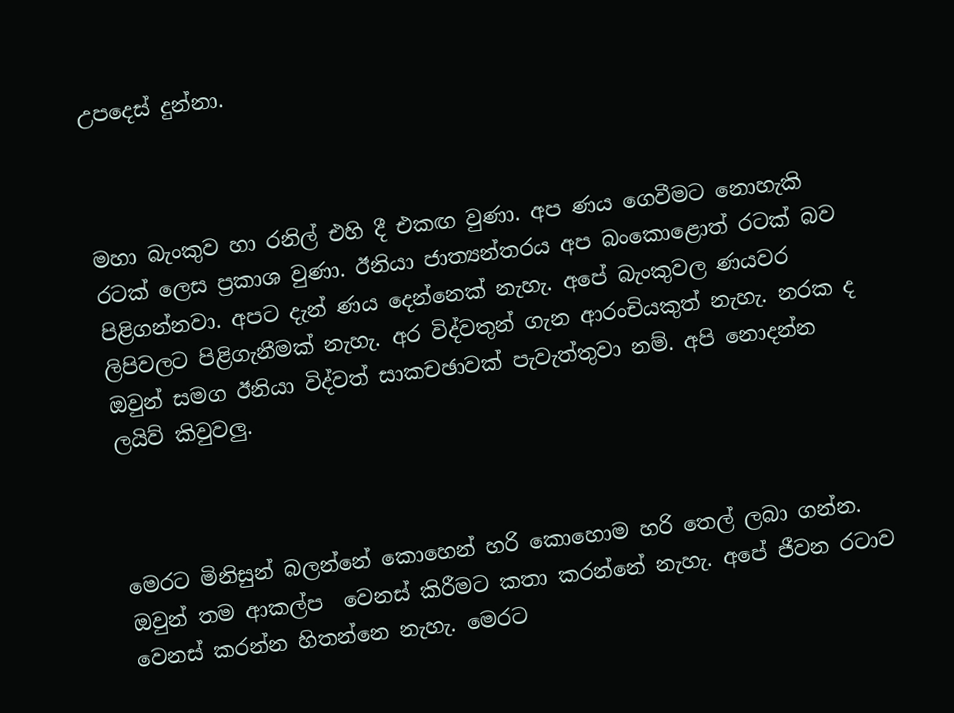උපදෙස් දුන්නා.



මහා බැංකුව හා රනිල් එහි දී එකඟ වුණා. අප ණය ගෙවීමට නොහැකි රටක් ලෙස ප්‍රකාශ වුණා. ඊනියා ජාත්‍යන්තරය අප බංකොළොත් රටක් බව පිළිගන්නවා. අපට දැන් ණය දෙන්නෙක් නැහැ. අපේ බැංකුවල ණයවර ලිපිවලට පිළිගැනීමක් නැහැ. අර විද්වතුන් ගැන ආරංචියකුත් නැහැ. නරක ද ඔවුන් සමග ඊනියා විද්වත් සාකචඡාවක් පැවැත්තුවා නම්. අපි නොදන්න ලයිව් කිවුවලු.



මෙරට මිනිසුන් බලන්නේ කොහෙන් හරි කොහොම හරි තෙල් ලබා ගන්න.  ඔවුන් තම ආකල්ප  වෙනස් කිරීමට කතා කරන්නේ නැහැ. අපේ ජීවන රටාව වෙනස් කරන්න හිතන්නෙ නැහැ. මෙරට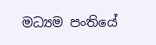මධ්‍යම පංතියේ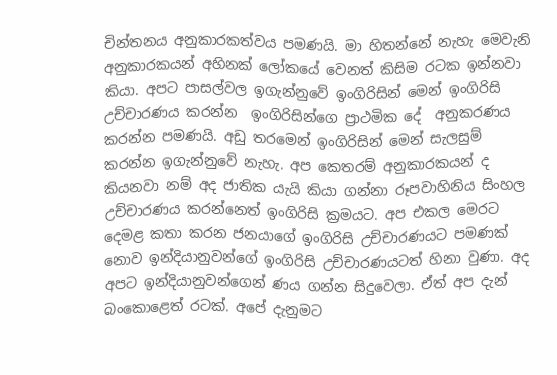චින්තනය අනුකාරකත්වය පමණයි. මා හිතන්නේ නැහැ මෙවැනි අනුකාරකයන් අහිනක් ලෝකයේ වෙනත් කිසිම රටක ඉන්නවා කියා. අපට පාසල්වල ඉගැන්නුවේ ඉංගිරිසින් මෙන් ඉංගිරිසි උච්චාරණය කරන්න  ඉංගිරිසින්ගෙ ප්‍රාථමික දේ  අනුකරණය කරන්න පමණයි. අඩු තරමෙන් ඉංගිරිසින් මෙන් සැලසුම් කරන්න ඉගැන්නුවේ නැහැ. අප කෙතරම් අනුකාරකයන් ද කියනවා නම් අද ජාතික යැයි කියා ගන්නා රූපවාහිනිය සිංහල උච්චාරණය කරන්නෙත් ඉංගිරිසි ක්‍රමයට. අප එකල මෙරට දෙමළ කතා කරන ජනයාගේ ඉංගිරිසි උච්චාරණයට පමණක් නොව ඉන්දියානුවන්ගේ ඉංගිරිසි උච්චාරණයටත් හිනා වුණා. අද අපට ඉන්දියානුවන්ගෙන් ණය ගන්න සිදුවෙලා. ඒත් අප දැන් බංකොළෙත් රටක්. අපේ දැනුමට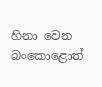හිනා වෙන බංකොළොත්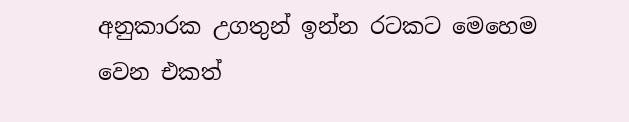අනුකාරක උගතුන් ඉන්න රටකට මෙහෙම වෙන එකත්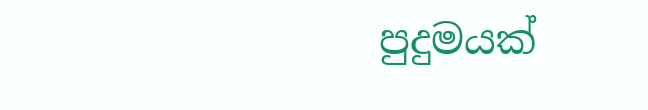පුදුමයක්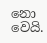නො වෙයි.